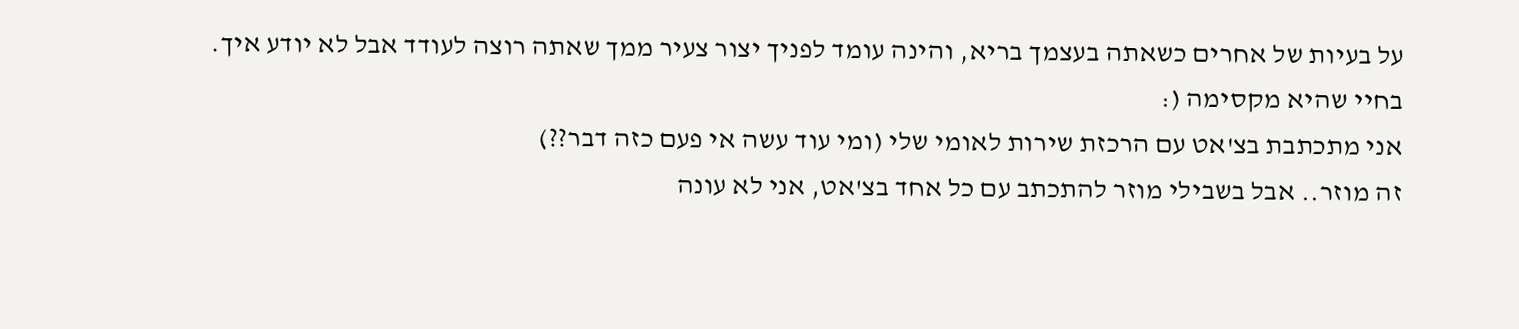על בעיות של אחרים כשאתה בעצמך בריא, והינה עומד לפניך יצור צעיר ממך שאתה רוצה לעודד אבל לא יודע איך. בחיי שהיא מקסימה (:
אני מתכתבת בצ'אט עם הרכזת שירות לאומי שלי (ומי עוד עשה אי פעם כזה דבר??)
זה מוזר.. אבל בשבילי מוזר להתכתב עם כל אחד בצ'אט, אני לא עונה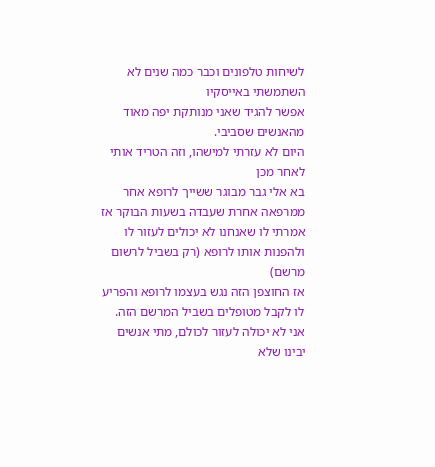לשיחות טלפונים וכבר כמה שנים לא השתמשתי באייסקיו
אפשר להגיד שאני מנותקת יפה מאוד מהאנשים שסביבי.
היום לא עזרתי למישהו, וזה הטריד אותי לאחר מכן
בא אלי גבר מבוגר ששייך לרופא אחר ממרפאה אחרת שעבדה בשעות הבוקר אז אמרתי לו שאנחנו לא יכולים לעזור לו ולהפנות אותו לרופא (רק בשביל לרשום מרשם)
אז החוצפן הזה נגש בעצמו לרופא והפריע לו לקבל מטופלים בשביל המרשם הזה.
אני לא יכולה לעזור לכולם, מתי אנשים יבינו שלא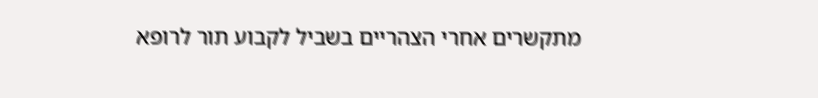מתקשרים אחרי הצהריים בשביל לקבוע תור לרופא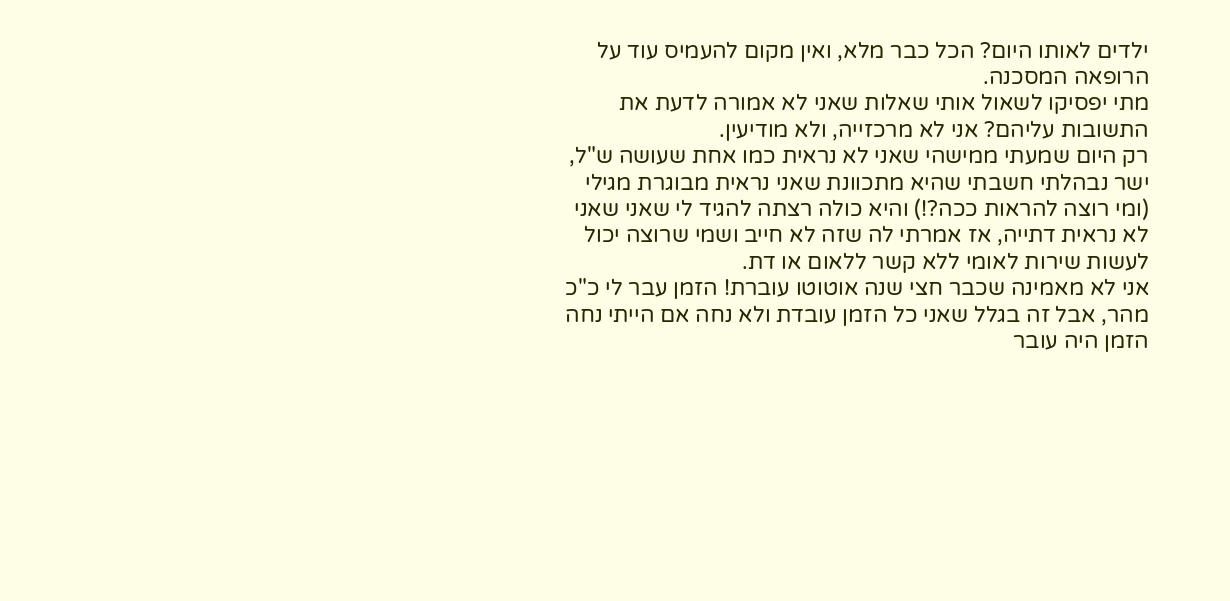ילדים לאותו היום? הכל כבר מלא, ואין מקום להעמיס עוד על הרופאה המסכנה.
מתי יפסיקו לשאול אותי שאלות שאני לא אמורה לדעת את התשובות עליהם? אני לא מרכזייה, ולא מודיעין.
רק היום שמעתי ממישהי שאני לא נראית כמו אחת שעושה ש"ל, ישר נבהלתי חשבתי שהיא מתכוונת שאני נראית מבוגרת מגילי (ומי רוצה להראות ככה?!) והיא כולה רצתה להגיד לי שאני שאני לא נראית דתייה, אז אמרתי לה שזה לא חייב ושמי שרוצה יכול לעשות שירות לאומי ללא קשר ללאום או דת.
אני לא מאמינה שכבר חצי שנה אוטוטו עוברת! הזמן עבר לי כ"כ מהר, אבל זה בגלל שאני כל הזמן עובדת ולא נחה אם הייתי נחה הזמן היה עובר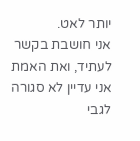יותר לאט.
אני חושבת בקשר לעתיד, ואת האמת אני עדיין לא סגורה לגבי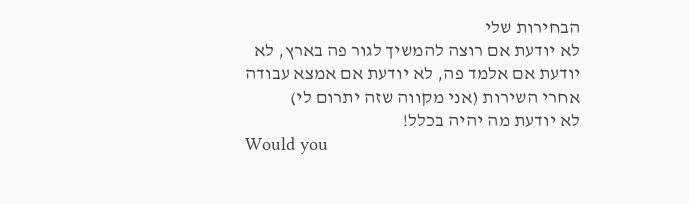הבחירות שלי
לא יודעת אם רוצה להמשיך לגור פה בארץ, לא יודעת אם אלמד פה, לא יודעת אם אמצא עבודה אחרי השירות (אני מקווה שזה יתרום לי)
לא יודעת מה יהיה בכלל!
Would you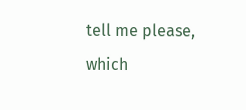tell me please, which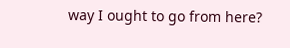way I ought to go from here?